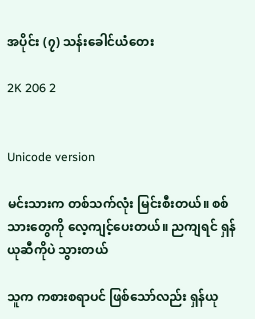အပိုင်း (၇) သန်းခေါင်ယံတေး

2K 206 2


Unicode version

မင်းသားက တစ်သက်လုံး မြင်းစီးတယ်။ စစ်သားတွေကို လေ့ကျင့်ပေးတယ်။ ညကျရင် ရှန်ယုဆီကိုပဲ သွားတယ်

သူက ကစားစရာပင် ဖြစ်သော်လည်း ရှန်ယု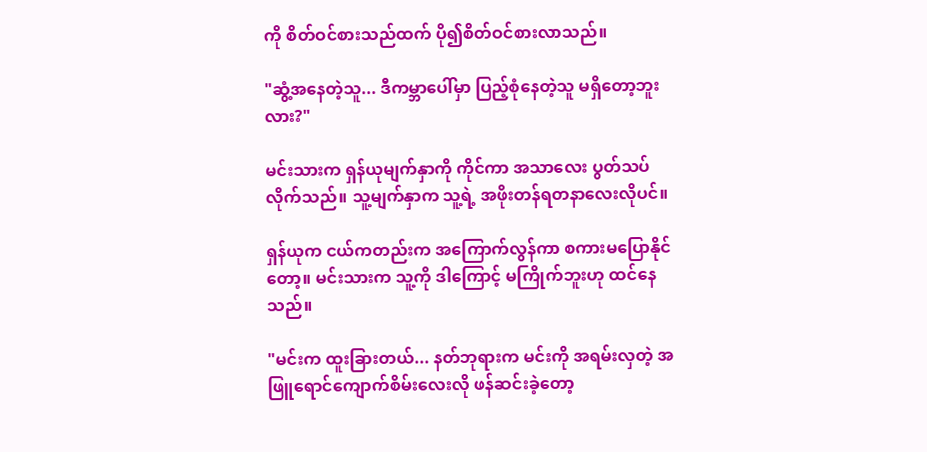ကို စိတ်ဝင်စားသည်ထက် ပို၍စိတ်ဝင်စားလာသည်။

"ဆွံ့အနေတဲ့သူ... ဒီကမ္ဘာပေါ်မှာ ပြည့်စုံနေတဲ့သူ မရှိတော့ဘူးလား?"

မင်းသားက ရှန်ယုမျက်နှာကို ကိုင်ကာ အသာလေး ပွတ်သပ်လိုက်သည်။ သူ့မျက်နှာက သူ့ရဲ့ အဖိုးတန်ရတနာလေးလိုပင်။

ရှန်ယုက ငယ်ကတည်းက အကြောက်လွန်ကာ စကားမပြောနိုင်တော့။ မင်းသားက သူ့ကို ဒါကြောင့် မကြိုက်ဘူးဟု ထင်နေသည်။

"မင်းက ထူးခြားတယ်... နတ်ဘုရားက မင်းကို အရမ်းလှတဲ့ အဖြူရောင်ကျောက်စိမ်းလေးလို ဖန်ဆင်းခဲ့တော့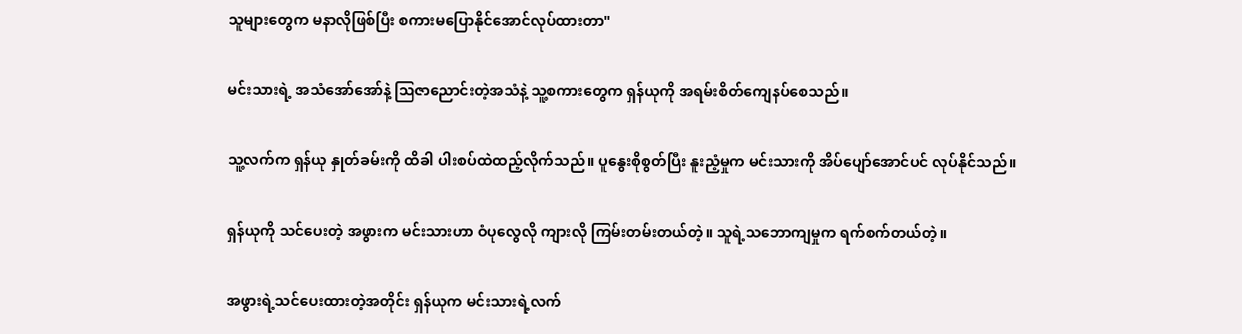သူများတွေက မနာလိုဖြစ်ပြီး စကားမပြောနိုင်အောင်လုပ်ထားတာ"

မင်းသားရဲ့ အသံအော်အော်နဲ့ ဩဇာညောင်းတဲ့အသံနဲ့ သူ့စကားတွေက ရှန်ယုကို အရမ်းစိတ်ကျေနပ်စေသည်။

သူ့လက်က ရှန်ယု နှုတ်ခမ်းကို ထိခါ ပါးစပ်ထဲထည့်လိုက်သည်။ ပူနွေးစိုစွတ်ပြီး နူးညံ့မှုက မင်းသားကို အိပ်ပျော်အောင်ပင် လုပ်နိုင်သည်။

ရှန်ယုကို သင်ပေးတဲ့ အဖွားက မင်းသားဟာ ဝံပုလွေလို ကျားလို ကြမ်းတမ်းတယ်တဲ့။ သူရဲ့သ‌ဘောကျမှုက ရက်စက်တယ်တဲ့။

အဖွားရဲ့သင်ပေးထားတဲ့အတိုင်း ရှန်ယုက မင်းသားရဲ့လက်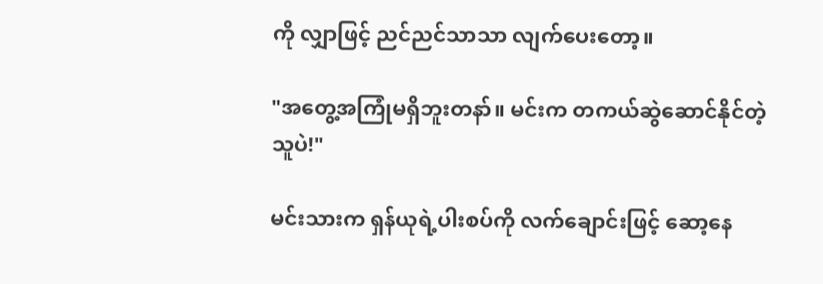ကို လျှာဖြင့် ညင်ညင်သာသာ လျက်ပေးတော့။

"အတွေ့အကြုံမရှိဘူးတနာ်။ မင်းက တကယ်ဆွဲဆောင်နိုင်တဲ့သူပဲ!"

မင်းသားက ရှန်ယုရဲ့ပါးစပ်ကို လက်ချောင်းဖြင့် ဆော့နေ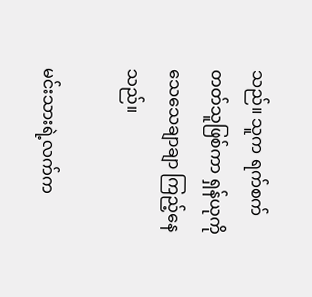သည်။ သူက ရက်စက်တတ်သူဖြစ်ကာ ရှန်ယုကို သေသေချာချာ ကြည့်နေသည်။

မင်းသားရဲ့လက်က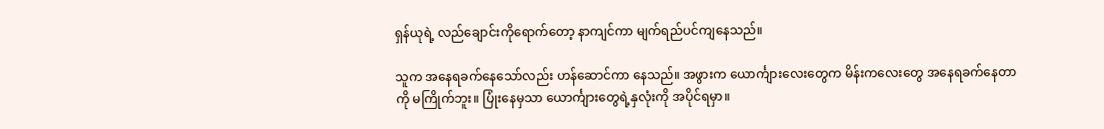ရှန်ယုရဲ့ လည်ချောင်းကိုရောက်တော့ နာကျင်ကာ မျက်ရည်ပင်ကျနေသည်။

သူက အနေရခက်နေသော်လည်း ဟန်ဆောင်ကာ နေသည်။ အဖွားက ယောင်္ကျားလေးတွေက မိန်းကလေးတွေ အနေရခက်နေတာကို မကြိုက်ဘူး။ ပြုံးနေမှသာ ယောင်္ကျားတွေရဲ့နှလုံးကို အပိုင်ရမှာ။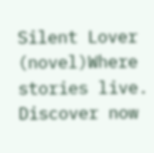Silent Lover (novel)Where stories live. Discover now